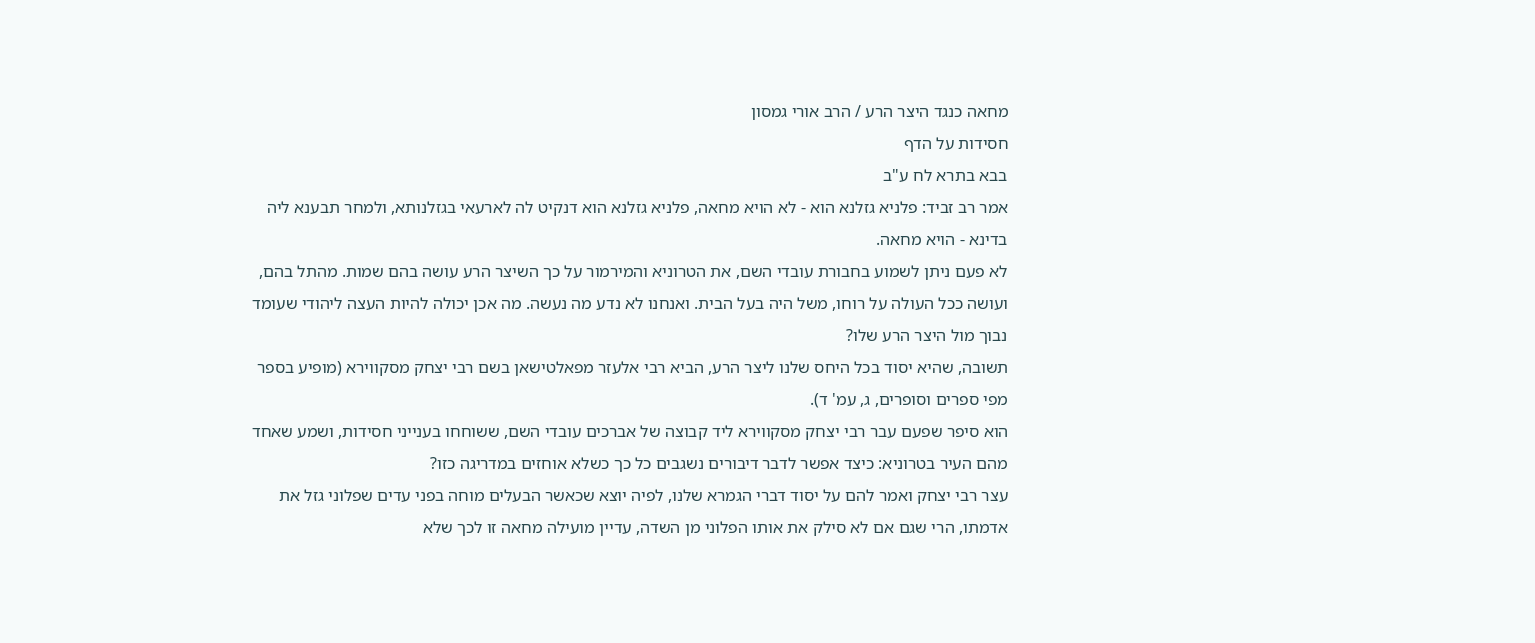מחאה כנגד היצר הרע / הרב אורי גמסון
חסידות על הדף
בבא בתרא לח ע"ב
אמר רב זביד: פלניא גזלנא הוא - לא הויא מחאה, פלניא גזלנא הוא דנקיט לה לארעאי בגזלנותא, ולמחר תבענא ליה בדינא - הויא מחאה.
לא פעם ניתן לשמוע בחבורת עובדי השם, את הטרוניא והמירמור על כך השיצר הרע עושה בהם שמות. מהתל בהם, ועושה ככל העולה על רוחו, משל היה בעל הבית. ואנחנו לא נדע מה נעשה. מה אכן יכולה להיות העצה ליהודי שעומד נבוך מול היצר הרע שלו?
תשובה, שהיא יסוד בכל היחס שלנו ליצר הרע, הביא רבי אלעזר מפאלטישאן בשם רבי יצחק מסקווירא (מופיע בספר מפי ספרים וסופרים, ג, עמ' ד).
הוא סיפר שפעם עבר רבי יצחק מסקווירא ליד קבוצה של אברכים עובדי השם, ששוחחו בענייני חסידות, ושמע שאחד מהם העיר בטרוניא: כיצד אפשר לדבר דיבורים נשגבים כל כך כשלא אוחזים במדריגה כזו?
עצר רבי יצחק ואמר להם על יסוד דברי הגמרא שלנו, לפיה יוצא שכאשר הבעלים מוחה בפני עדים שפלוני גזל את אדמתו, הרי שגם אם לא סילק את אותו הפלוני מן השדה, עדיין מועילה מחאה זו לכך שלא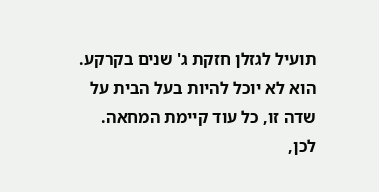תועיל לגזלן חזקת ג' שנים בקרקע. הוא לא יוכל להיות בעל הבית על שדה זו, כל עוד קיימת המחאה.
לכן,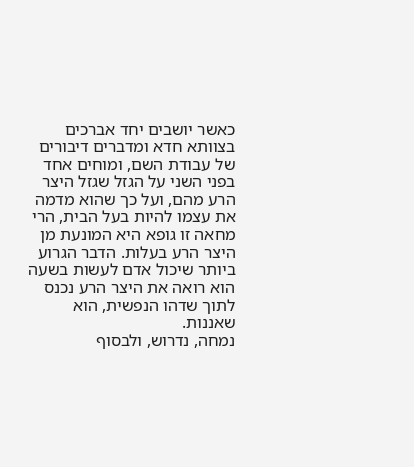כאשר יושבים יחד אברכים בצוותא חדא ומדברים דיבורים של עבודת השם, ומוחים אחד בפני השני על הגזל שגזל היצר הרע מהם, ועל כך שהוא מדמה את עצמו להיות בעל הבית, הרי מחאה זו גופא היא המונעת מן היצר הרע בעלות. הדבר הגרוע ביותר שיכול אדם לעשות בשעה הוא רואה את היצר הרע נכנס לתוך שדהו הנפשית, הוא שאננות.
נמחה, נדרוש, ולבסוף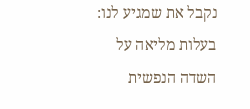נקבל את שמגיע לנו: בעלות מליאה על השדה הנפשית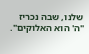שלנו, שבה נכריז "ה' הוא האלוקים".